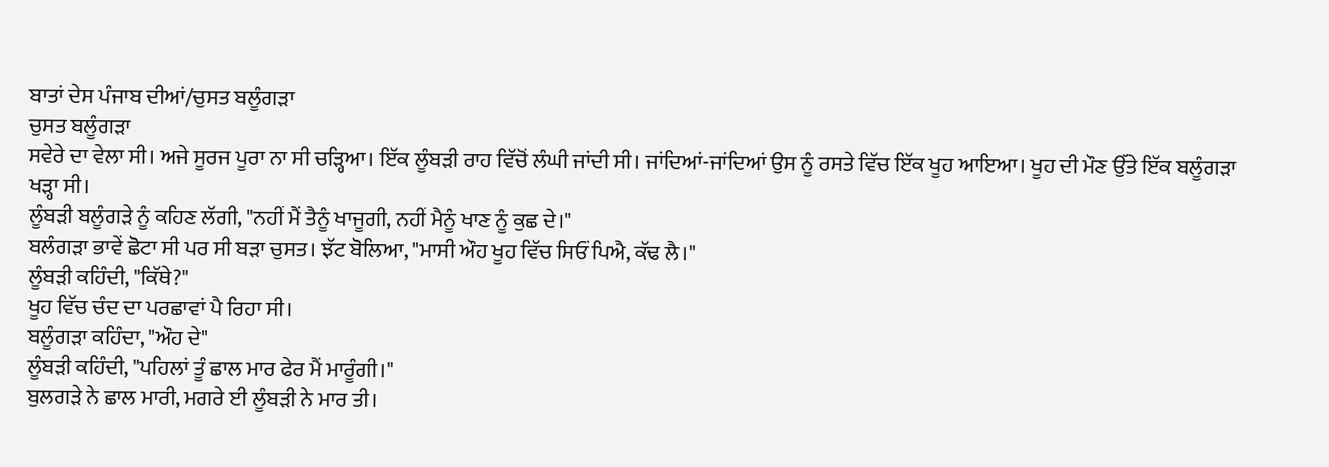ਬਾਤਾਂ ਦੇਸ ਪੰਜਾਬ ਦੀਆਂ/ਚੁਸਤ ਬਲੂੰਗੜਾ
ਚੁਸਤ ਬਲੂੰਗੜਾ
ਸਵੇਰੇ ਦਾ ਵੇਲਾ ਸੀ। ਅਜੇ ਸੂਰਜ ਪੂਰਾ ਨਾ ਸੀ ਚੜ੍ਹਿਆ। ਇੱਕ ਲੂੰਬੜੀ ਰਾਹ ਵਿੱਚੋਂ ਲੰਘੀ ਜਾਂਦੀ ਸੀ। ਜਾਂਦਿਆਂ-ਜਾਂਦਿਆਂ ਉਸ ਨੂੰ ਰਸਤੇ ਵਿੱਚ ਇੱਕ ਖੂਹ ਆਇਆ। ਖੂਹ ਦੀ ਮੌਣ ਉੱਤੇ ਇੱਕ ਬਲੂੰਗੜਾ ਖੜ੍ਹਾ ਸੀ।
ਲੂੰਬੜੀ ਬਲੂੰਗੜੇ ਨੂੰ ਕਹਿਣ ਲੱਗੀ, "ਨਹੀਂ ਮੈਂ ਤੈਨੂੰ ਖਾਜੂਗੀ, ਨਹੀਂ ਮੈਨੂੰ ਖਾਣ ਨੂੰ ਕੁਛ ਦੇ।"
ਬਲੰਗੜਾ ਭਾਵੇਂ ਛੋਟਾ ਸੀ ਪਰ ਸੀ ਬੜਾ ਚੁਸਤ। ਝੱਟ ਬੋਲਿਆ, "ਮਾਸੀ ਔਹ ਖੂਹ ਵਿੱਚ ਸਿਓਂ ਪਿਐ, ਕੱਢ ਲੈ।"
ਲੂੰਬੜੀ ਕਹਿੰਦੀ, "ਕਿੱਥੇ?"
ਖੂਹ ਵਿੱਚ ਚੰਦ ਦਾ ਪਰਛਾਵਾਂ ਪੈ ਰਿਹਾ ਸੀ।
ਬਲੂੰਗੜਾ ਕਹਿੰਦਾ, "ਔਹ ਦੇ"
ਲੂੰਬੜੀ ਕਹਿੰਦੀ, "ਪਹਿਲਾਂ ਤੂੰ ਛਾਲ ਮਾਰ ਫੇਰ ਮੈਂ ਮਾਰੂੰਗੀ।"
ਬੁਲਗੜੇ ਨੇ ਛਾਲ ਮਾਰੀ, ਮਗਰੇ ਈ ਲੂੰਬੜੀ ਨੇ ਮਾਰ ਤੀ।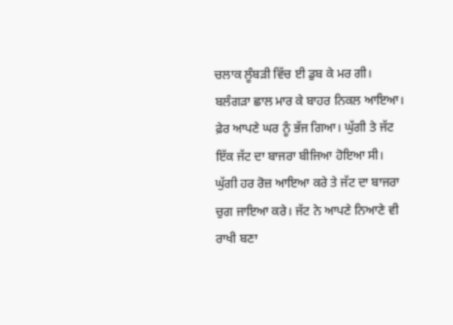ਚਲਾਕ ਲੂੰਬੜੀ ਵਿੱਚ ਈ ਡੁਬ ਕੇ ਮਰ ਗੀ। ਬਲੰਗੜਾ ਛਾਲ ਮਾਰ ਕੇ ਬਾਹਰ ਨਿਕਲ ਆਇਆ। ਫ਼ੇਰ ਆਪਣੇ ਘਰ ਨੂੰ ਭੱਜ ਗਿਆ। ਘੁੱਗੀ ਤੇ ਜੱਟ
ਇੱਕ ਜੱਟ ਦਾ ਬਾਜਰਾ ਬੀਜਿਆ ਹੋਇਆ ਸੀ। ਘੁੱਗੀ ਹਰ ਰੋਜ਼ ਆਇਆ ਕਰੇ ਤੇ ਜੱਟ ਦਾ ਬਾਜਰਾ ਚੁਗ ਜਾਇਆ ਕਰੇ। ਜੱਟ ਨੇ ਆਪਣੇ ਨਿਆਣੇ ਵੀ ਰਾਖੀ ਬਣਾ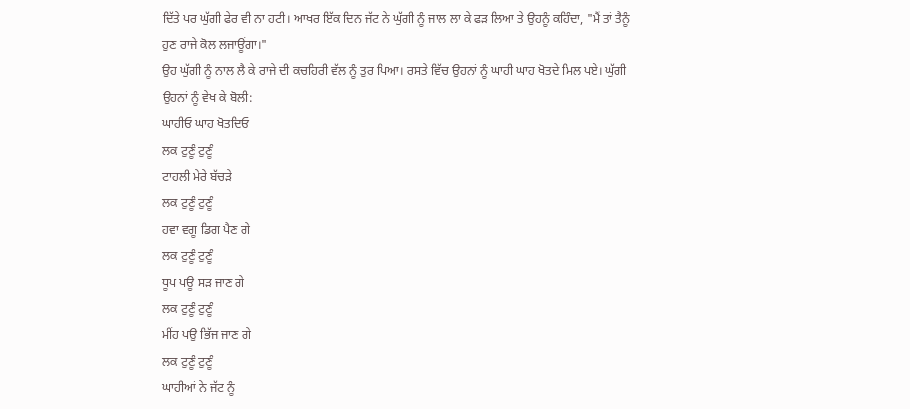ਦਿੱਤੇ ਪਰ ਘੁੱਗੀ ਫੇਰ ਵੀ ਨਾ ਹਟੀ। ਆਖਰ ਇੱਕ ਦਿਨ ਜੱਟ ਨੇ ਘੁੱਗੀ ਨੂੰ ਜਾਲ ਲਾ ਕੇ ਫੜ ਲਿਆ ਤੇ ਉਹਨੂੰ ਕਹਿੰਦਾ, "ਮੈਂ ਤਾਂ ਤੈਨੂੰ ਹੁਣ ਰਾਜੇ ਕੋਲ ਲਜਾਊਂਗਾ।"
ਉਹ ਘੁੱਗੀ ਨੂੰ ਨਾਲ ਲੈ ਕੇ ਰਾਜੇ ਦੀ ਕਚਹਿਰੀ ਵੱਲ ਨੂੰ ਤੁਰ ਪਿਆ। ਰਸਤੇ ਵਿੱਚ ਉਹਨਾਂ ਨੂੰ ਘਾਹੀ ਘਾਹ ਖੋਤਦੇ ਮਿਲ ਪਏ। ਘੁੱਗੀ ਉਹਨਾਂ ਨੂੰ ਵੇਖ ਕੇ ਬੋਲੀ:
ਘਾਹੀਓ ਘਾਹ ਖੋਤਦਿਓ
ਲਕ ਟੁਣੂੰ ਟੁਣੂੰ
ਟਾਹਲੀ ਮੇਰੇ ਬੱਚੜੇ
ਲਕ ਟੁਣੂੰ ਟੁਣੂੰ
ਹਵਾ ਵਗੂ ਡਿਗ ਪੈਣ ਗੇ
ਲਕ ਟੁਣੂੰ ਟੁਣੂੰ
ਧੂਪ ਪਊ ਸੜ ਜਾਣ ਗੇ
ਲਕ ਟੁਣੂੰ ਟੁਣੂੰ
ਮੀਂਹ ਪਉ ਭਿੱਜ ਜਾਣ ਗੇ
ਲਕ ਟੁਣੂੰ ਟੁਣੂੰ
ਘਾਹੀਆਂ ਨੇ ਜੱਟ ਨੂੰ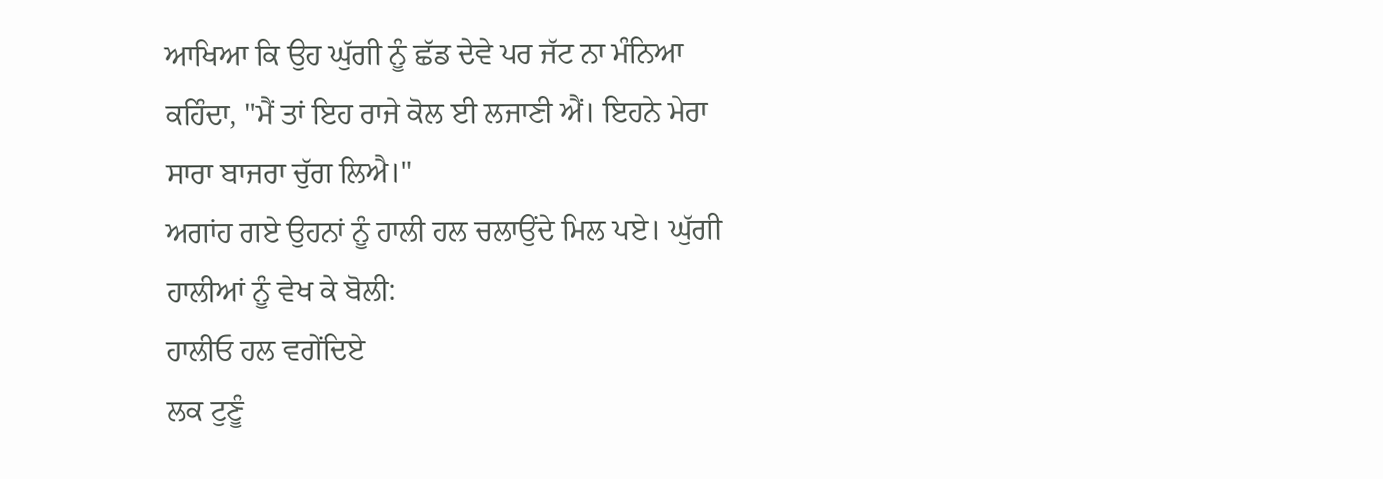ਆਖਿਆ ਕਿ ਉਹ ਘੁੱਗੀ ਨੂੰ ਛੱਡ ਦੇਵੇ ਪਰ ਜੱਟ ਨਾ ਮੰਨਿਆ ਕਹਿੰਦਾ, "ਮੈਂ ਤਾਂ ਇਹ ਰਾਜੇ ਕੋਲ ਈ ਲਜਾਣੀ ਐਂ। ਇਹਨੇ ਮੇਰਾ ਸਾਰਾ ਬਾਜਰਾ ਚੁੱਗ ਲਿਐ।"
ਅਗਾਂਹ ਗਏ ਉਹਨਾਂ ਨੂੰ ਹਾਲੀ ਹਲ ਚਲਾਉਂਦੇ ਮਿਲ ਪਏ। ਘੁੱਗੀ ਹਾਲੀਆਂ ਨੂੰ ਵੇਖ ਕੇ ਬੋਲੀ:
ਹਾਲੀਓ ਹਲ ਵਗੇਂਦਿਏ
ਲਕ ਟੁਣੂੰ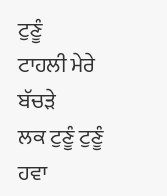ਟੁਣੂੰ
ਟਾਹਲੀ ਮੇਰੇ ਬੱਚੜੇ
ਲਕ ਟੁਣੂੰ ਟੁਣੂੰ
ਹਵਾ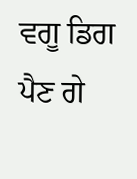ਵਗੂ ਡਿਗ ਪੈਣ ਗੇ